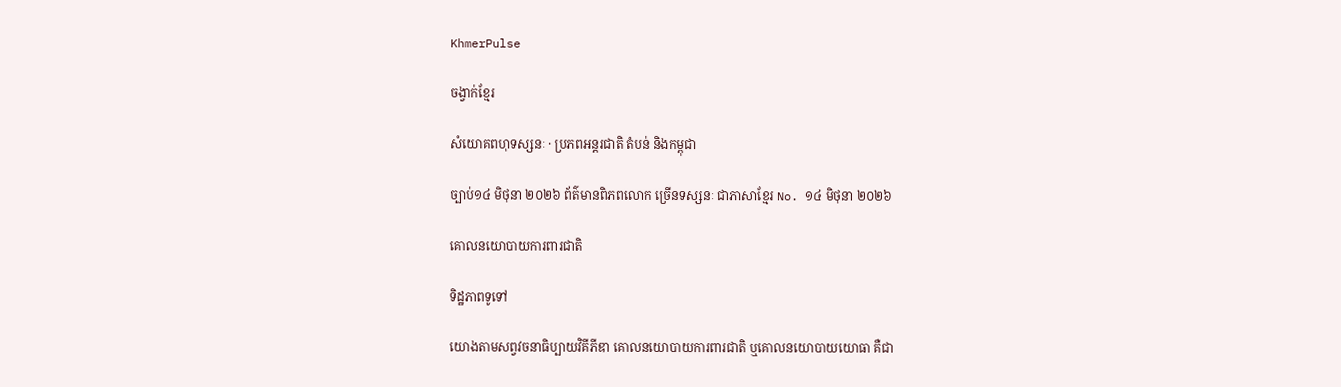KhmerPulse

ចង្វាក់ខ្មែរ

សំយោគពហុទស្សនៈ · ប្រភពអន្តរជាតិ តំបន់ និងកម្ពុជា

ច្បាប់១៤ មិថុនា ២០២៦ ព័ត៌មានពិភពលោក ច្រើនទស្សនៈ ជាភាសាខ្មែរ No. ១៤ មិថុនា ២០២៦

គោលនយោបាយការពារជាតិ

ទិដ្ឋភាពទូទៅ

យោងតាមសព្វវចនាធិប្បាយវិគីភីឌា គោលនយោបាយការពារជាតិ ឬគោលនយោបាយយោធា គឺជា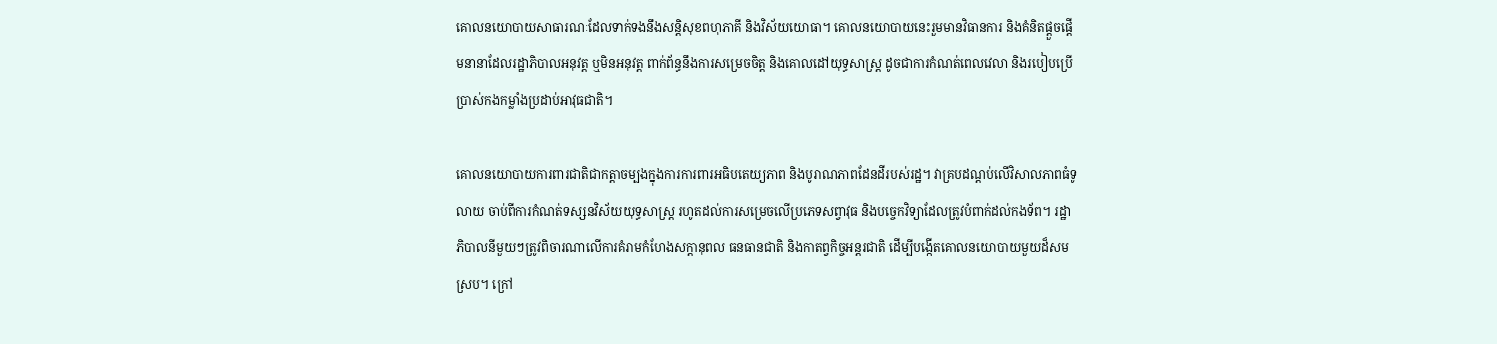គោលនយោបាយសាធារណៈដែលទាក់ទងនឹងសន្តិសុខពហុភាគី និងវិស័យយោធា។ គោលនយោបាយនេះរួមមានវិធានការ និងគំនិតផ្តួចផ្តើមនានាដែលរដ្ឋាភិបាលអនុវត្ត ឬមិនអនុវត្ត ពាក់ព័ន្ធនឹងការសម្រេចចិត្ត និងគោលដៅយុទ្ធសាស្ត្រ ដូចជាការកំណត់ពេលវេលា និងរបៀបប្រើប្រាស់កងកម្លាំងប្រដាប់អាវុធជាតិ។

គោលនយោបាយការពារជាតិជាកត្តាចម្បងក្នុងការការពារអធិបតេយ្យភាព និងបូរាណភាពដែនដីរបស់រដ្ឋ។ វាគ្របដណ្ដប់លើវិសាលភាពធំទូលាយ ចាប់ពីការកំណត់ទស្សនវិស័យយុទ្ធសាស្ត្រ រហូតដល់ការសម្រេចលើប្រភេទសព្វាវុធ និងបច្ចេកវិទ្យាដែលត្រូវបំពាក់ដល់កងទ័ព។ រដ្ឋាភិបាលនីមួយៗត្រូវពិចារណាលើការគំរាមកំហែងសក្តានុពល ធនធានជាតិ និងកាតព្វកិច្ចអន្តរជាតិ ដើម្បីបង្កើតគោលនយោបាយមួយដ៏សមស្រប។ ក្រៅ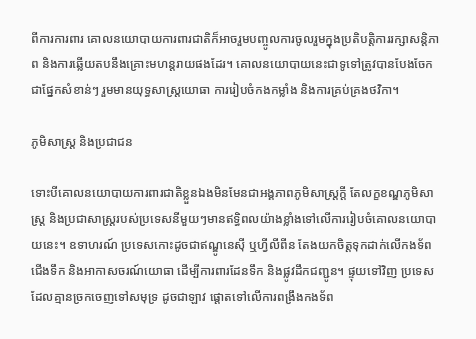ពីការការពារ គោលនយោបាយការពារជាតិក៏អាចរួមបញ្ចូលការចូលរួមក្នុងប្រតិបត្តិការរក្សាសន្តិភាព និងការឆ្លើយតបនឹងគ្រោះមហន្តរាយផងដែរ។ គោលនយោបាយនេះជាទូទៅត្រូវបានបែងចែកជាផ្នែកសំខាន់ៗ រួមមានយុទ្ធសាស្ត្រយោធា ការរៀបចំកងកម្លាំង និងការគ្រប់គ្រងថវិកា។

ភូមិសាស្ត្រ និងប្រជាជន

ទោះបីគោលនយោបាយការពារជាតិខ្លួនឯងមិនមែនជាអង្គភាពភូមិសាស្ត្រក្តី តែលក្ខខណ្ឌភូមិសាស្ត្រ និងប្រជាសាស្ត្ររបស់ប្រទេសនីមួយៗមានឥទ្ធិពលយ៉ាងខ្លាំងទៅលើការរៀបចំគោលនយោបាយនេះ។ ឧទាហរណ៍ ប្រទេសកោះដូចជាឥណ្ឌូនេស៊ី ឬហ្វីលីពីន តែងយកចិត្តទុកដាក់លើកងទ័ពជើងទឹក និងអាកាសចរណ៍យោធា ដើម្បីការពារដែនទឹក និងផ្លូវដឹកជញ្ជូន។ ផ្ទុយទៅវិញ ប្រទេសដែលគ្មានច្រកចេញទៅសមុទ្រ ដូចជាឡាវ ផ្តោតទៅលើការពង្រឹងកងទ័ព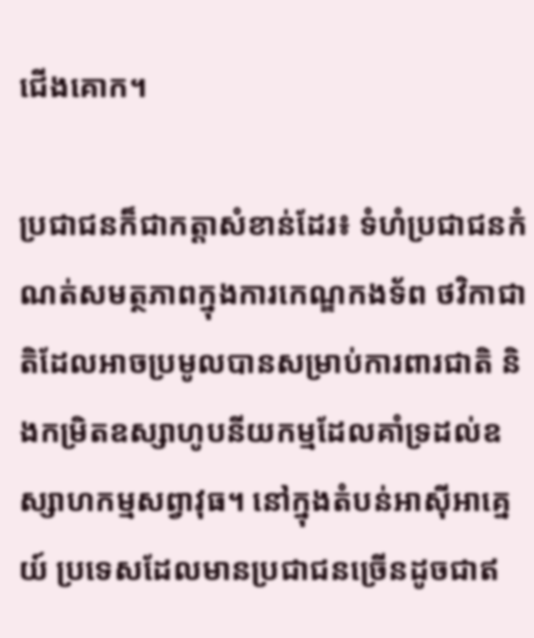ជើងគោក។

ប្រជាជនក៏ជាកត្តាសំខាន់ដែរ៖ ទំហំប្រជាជនកំណត់សមត្ថភាពក្នុងការកេណ្ឌកងទ័ព ថវិកាជាតិដែលអាចប្រមូលបានសម្រាប់ការពារជាតិ និងកម្រិតឧស្សាហូបនីយកម្មដែលគាំទ្រដល់ឧស្សាហកម្មសព្វាវុធ។ នៅក្នុងតំបន់អាស៊ីអាគ្នេយ៍ ប្រទេសដែលមានប្រជាជនច្រើនដូចជាឥ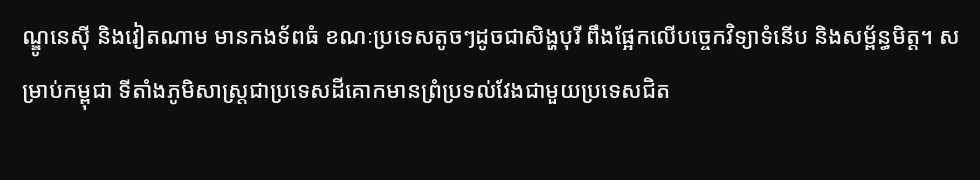ណ្ឌូនេស៊ី និងវៀតណាម មានកងទ័ពធំ ខណៈប្រទេសតូចៗដូចជាសិង្ហបុរី ពឹងផ្អែកលើបច្ចេកវិទ្យាទំនើប និងសម្ព័ន្ធមិត្ត។ សម្រាប់កម្ពុជា ទីតាំងភូមិសាស្ត្រជាប្រទេសដីគោកមានព្រំប្រទល់វែងជាមួយប្រទេសជិត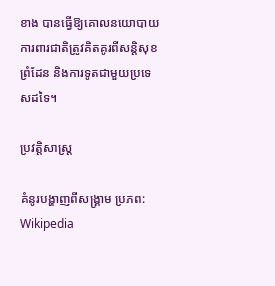ខាង បានធ្វើឱ្យគោលនយោបាយការពារជាតិត្រូវគិតគូរពីសន្តិសុខព្រំដែន និងការទូតជាមួយប្រទេសដទៃ។

ប្រវត្តិសាស្ត្រ

គំនូរបង្ហាញពីសង្គ្រាម ប្រភព: Wikipedia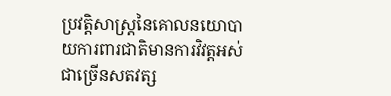ប្រវត្តិសាស្ត្រនៃគោលនយោបាយការពារជាតិមានការវិវត្តអស់ជាច្រើនសតវត្ស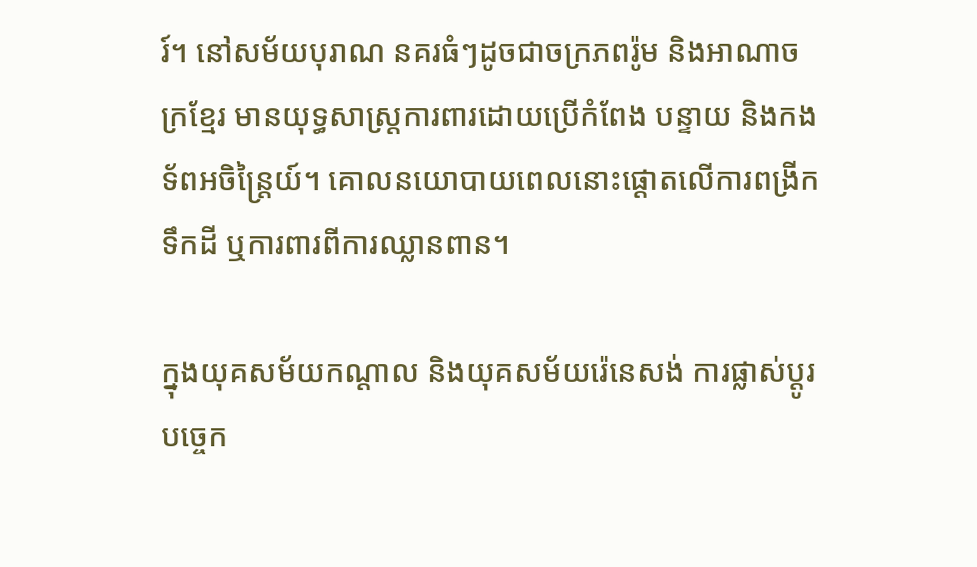រ៍។ នៅសម័យបុរាណ នគរធំៗដូចជាចក្រភពរ៉ូម និងអាណាចក្រខ្មែរ មានយុទ្ធសាស្ត្រការពារដោយប្រើកំពែង បន្ទាយ និងកងទ័ពអចិន្ត្រៃយ៍។ គោលនយោបាយពេលនោះផ្តោតលើការពង្រីកទឹកដី ឬការពារពីការឈ្លានពាន។

ក្នុងយុគសម័យកណ្តាល និងយុគសម័យរ៉េនេសង់ ការផ្លាស់ប្តូរបច្ចេក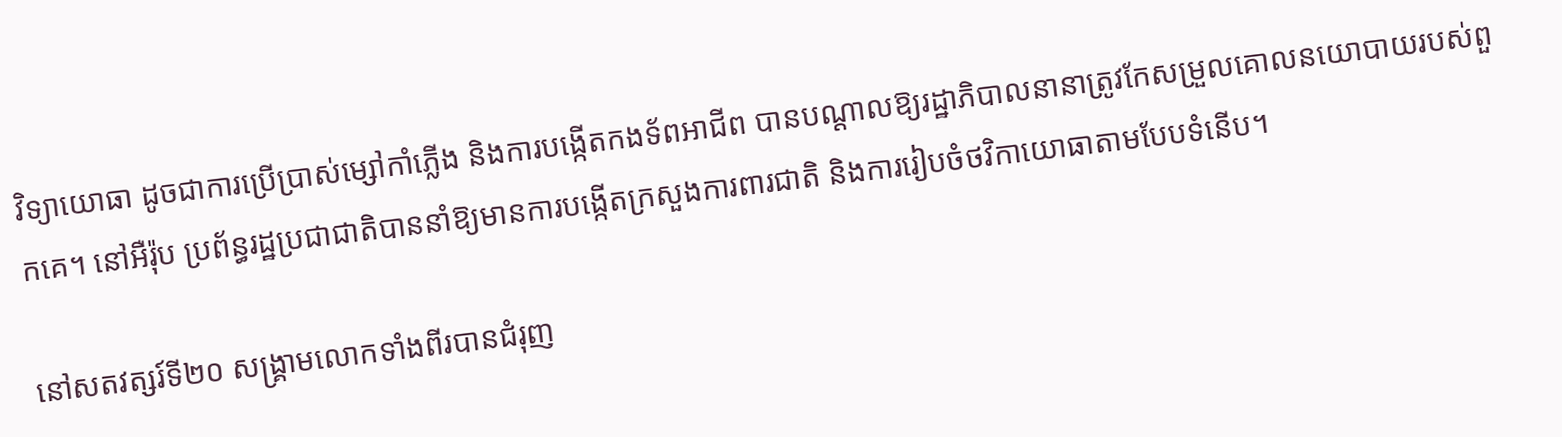វិទ្យាយោធា ដូចជាការប្រើប្រាស់ម្សៅកាំភ្លើង និងការបង្កើតកងទ័ពអាជីព បានបណ្តាលឱ្យរដ្ឋាភិបាលនានាត្រូវកែសម្រួលគោលនយោបាយរបស់ពួកគេ។ នៅអឺរ៉ុប ប្រព័ន្ធរដ្ឋប្រជាជាតិបាននាំឱ្យមានការបង្កើតក្រសួងការពារជាតិ និងការរៀបចំថវិកាយោធាតាមបែបទំនើប។

នៅសតវត្សរ៍ទី២០ សង្គ្រាមលោកទាំងពីរបានជំរុញ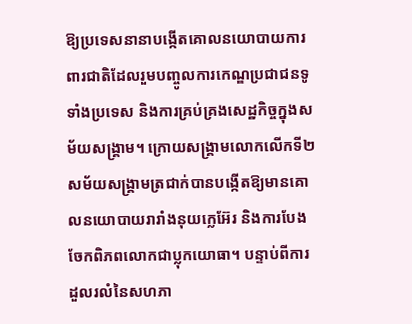ឱ្យប្រទេសនានាបង្កើតគោលនយោបាយការពារជាតិដែលរួមបញ្ចូលការកេណ្ឌប្រជាជនទូទាំងប្រទេស និងការគ្រប់គ្រងសេដ្ឋកិច្ចក្នុងសម័យសង្គ្រាម។ ក្រោយសង្គ្រាមលោកលើកទី២ សម័យសង្គ្រាមត្រជាក់បានបង្កើតឱ្យមានគោលនយោបាយរារាំងនុយក្លេអ៊ែរ និងការបែងចែកពិភពលោកជាប្លុកយោធា។ បន្ទាប់ពីការដួលរលំនៃសហភា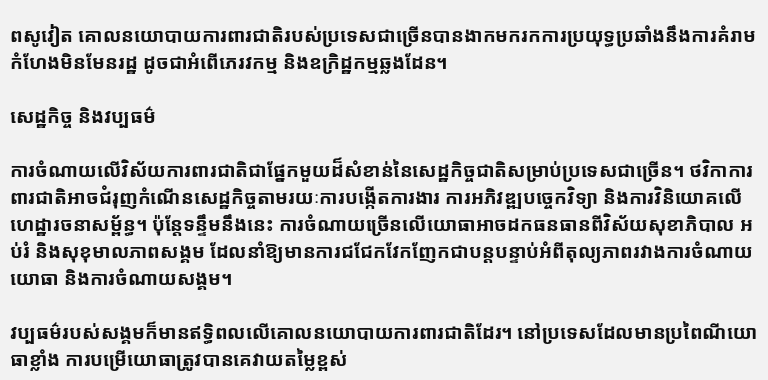ពសូវៀត គោលនយោបាយការពារជាតិរបស់ប្រទេសជាច្រើនបានងាកមករកការប្រយុទ្ធប្រឆាំងនឹងការគំរាមកំហែងមិនមែនរដ្ឋ ដូចជាអំពើភេរវកម្ម និងឧក្រិដ្ឋកម្មឆ្លងដែន។

សេដ្ឋកិច្ច និងវប្បធម៌

ការចំណាយលើវិស័យការពារជាតិជាផ្នែកមួយដ៏សំខាន់នៃសេដ្ឋកិច្ចជាតិសម្រាប់ប្រទេសជាច្រើន។ ថវិកាការពារជាតិអាចជំរុញកំណើនសេដ្ឋកិច្ចតាមរយៈការបង្កើតការងារ ការអភិវឌ្ឍបច្ចេកវិទ្យា និងការវិនិយោគលើហេដ្ឋារចនាសម្ព័ន្ធ។ ប៉ុន្តែទន្ទឹមនឹងនេះ ការចំណាយច្រើនលើយោធាអាចដកធនធានពីវិស័យសុខាភិបាល អប់រំ និងសុខុមាលភាពសង្គម ដែលនាំឱ្យមានការជជែកវែកញែកជាបន្តបន្ទាប់អំពីតុល្យភាពរវាងការចំណាយយោធា និងការចំណាយសង្គម។

វប្បធម៌របស់សង្គមក៏មានឥទ្ធិពលលើគោលនយោបាយការពារជាតិដែរ។ នៅប្រទេសដែលមានប្រពៃណីយោធាខ្លាំង ការបម្រើយោធាត្រូវបានគេវាយតម្លៃខ្ពស់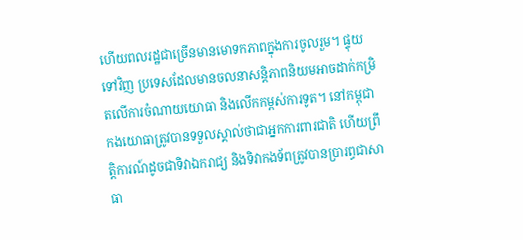ហើយពលរដ្ឋជាច្រើនមានមោទកភាពក្នុងការចូលរួម។ ផ្ទុយទៅវិញ ប្រទេសដែលមានចលនាសន្តិភាពនិយមអាចដាក់កម្រិតលើការចំណាយយោធា និងលើកកម្ពស់ការទូត។ នៅកម្ពុជា កងយោធាត្រូវបានទទួលស្គាល់ថាជាអ្នកការពារជាតិ ហើយព្រឹត្តិការណ៍ដូចជាទិវាឯករាជ្យ និងទិវាកងទ័ពត្រូវបានប្រារព្ធជាសាធា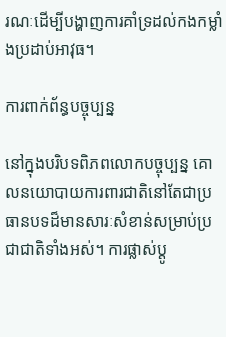រណៈដើម្បីបង្ហាញការគាំទ្រដល់កងកម្លាំងប្រដាប់អាវុធ។

ការពាក់ព័ន្ធបច្ចុប្បន្ន

នៅក្នុងបរិបទពិភពលោកបច្ចុប្បន្ន គោលនយោបាយការពារជាតិនៅតែជាប្រធានបទដ៏មានសារៈសំខាន់សម្រាប់ប្រជាជាតិទាំងអស់។ ការផ្លាស់ប្តូ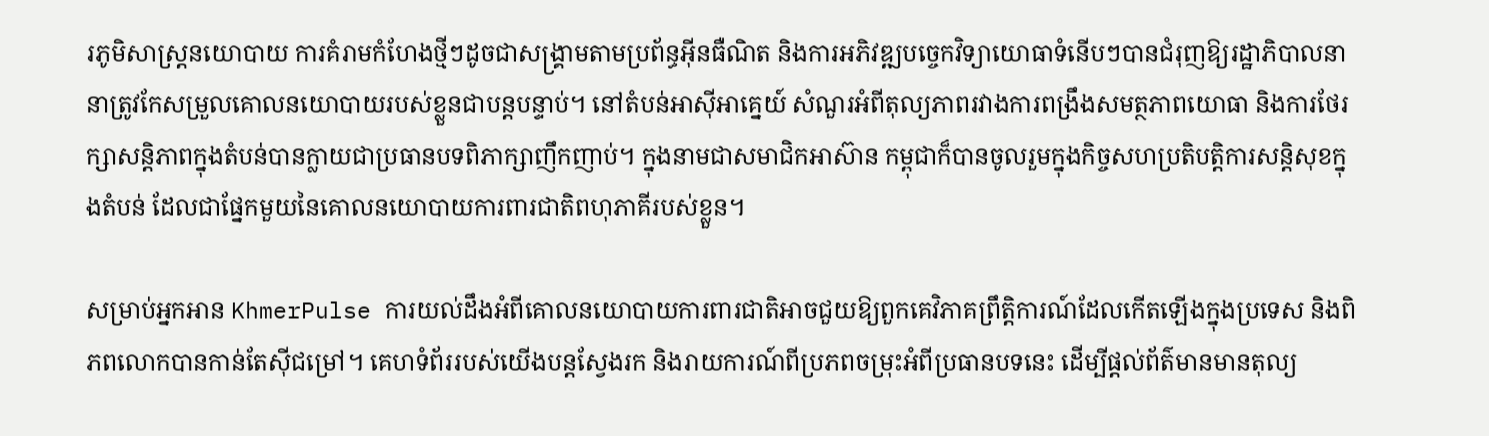រភូមិសាស្ត្រនយោបាយ ការគំរាមកំហែងថ្មីៗដូចជាសង្គ្រាមតាមប្រព័ន្ធអ៊ីនធឺណិត និងការអភិវឌ្ឍបច្ចេកវិទ្យាយោធាទំនើបៗបានជំរុញឱ្យរដ្ឋាភិបាលនានាត្រូវកែសម្រួលគោលនយោបាយរបស់ខ្លួនជាបន្តបន្ទាប់។ នៅតំបន់អាស៊ីអាគ្នេយ៍ សំណួរអំពីតុល្យភាពរវាងការពង្រឹងសមត្ថភាពយោធា និងការថែរក្សាសន្តិភាពក្នុងតំបន់បានក្លាយជាប្រធានបទពិភាក្សាញឹកញាប់។ ក្នុងនាមជាសមាជិកអាស៊ាន កម្ពុជាក៏បានចូលរួមក្នុងកិច្ចសហប្រតិបត្តិការសន្តិសុខក្នុងតំបន់ ដែលជាផ្នែកមួយនៃគោលនយោបាយការពារជាតិពហុភាគីរបស់ខ្លួន។

សម្រាប់អ្នកអាន KhmerPulse ការយល់ដឹងអំពីគោលនយោបាយការពារជាតិអាចជួយឱ្យពួកគេវិភាគព្រឹត្តិការណ៍ដែលកើតឡើងក្នុងប្រទេស និងពិភពលោកបានកាន់តែស៊ីជម្រៅ។ គេហទំព័ររបស់យើងបន្តស្វែងរក និងរាយការណ៍ពីប្រភពចម្រុះអំពីប្រធានបទនេះ ដើម្បីផ្តល់ព័ត៌មានមានតុល្យ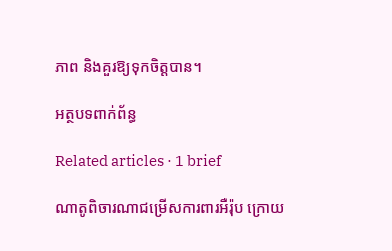ភាព និងគួរឱ្យទុកចិត្តបាន។

អត្ថបទពាក់ព័ន្ធ

Related articles · 1 brief

ណាតូពិចារណាជម្រើសការពារអឺរ៉ុប ក្រោយ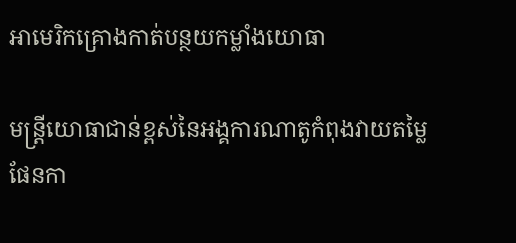អាមេរិកគ្រោងកាត់បន្ថយកម្លាំងយោធា

មន្ត្រីយោធាជាន់ខ្ពស់នៃអង្គការណាតូកំពុងវាយតម្លៃផែនកា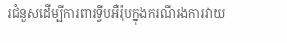រជំនួសដើម្បីការពារទ្វីបអឺរ៉ុបក្នុងករណីរងការវាយ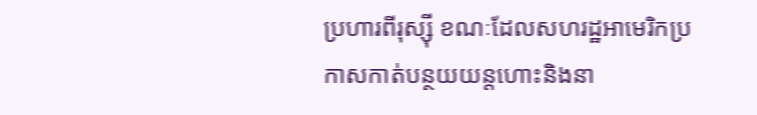ប្រហារពីរុស្ស៊ី ខណៈដែលសហរដ្ឋអាមេរិកប្រកាសកាត់បន្ថយយន្តហោះនិងនា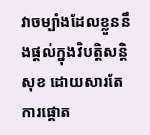វាចម្បាំងដែលខ្លួននឹងផ្តល់ក្នុងវិបត្តិសន្តិសុខ ដោយសារតែការផ្ដោត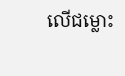លើជម្លោះ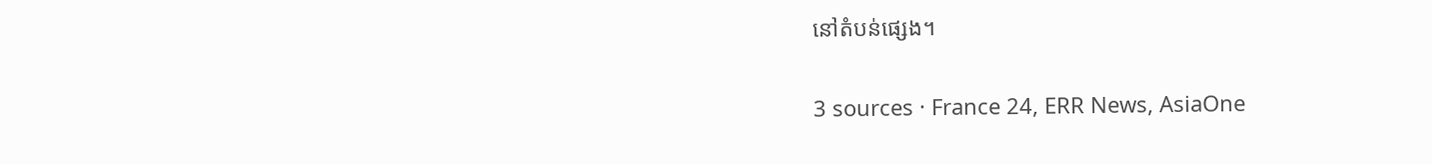នៅតំបន់ផ្សេង។

3 sources · France 24, ERR News, AsiaOne